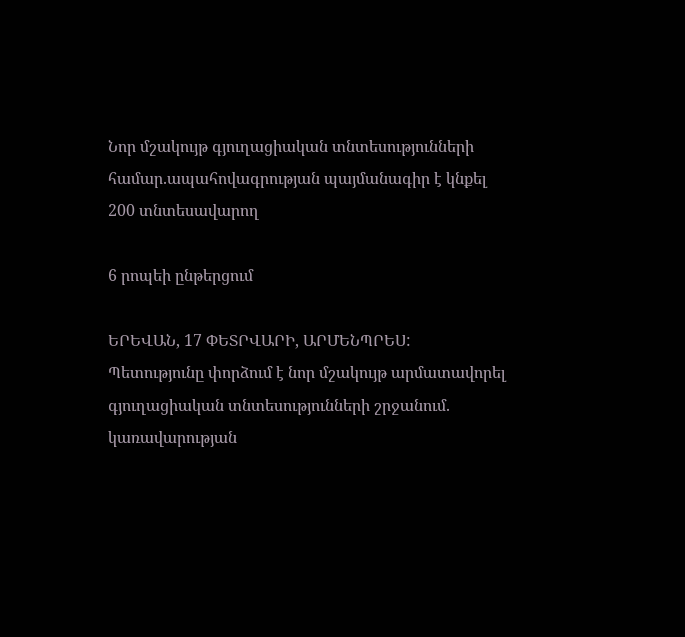Նոր մշակույթ գյուղացիական տնտեսությունների համար.ապահովագրության պայմանագիր է կնքել 200 տնտեսավարող

6 րոպեի ընթերցում

ԵՐԵՎԱՆ, 17 ՓԵՏՐՎԱՐԻ, ԱՐՄԵՆՊՐԵՍ: Պետությունը փորձում է նոր մշակույթ արմատավորել գյուղացիական տնտեսությունների շրջանում. կառավարության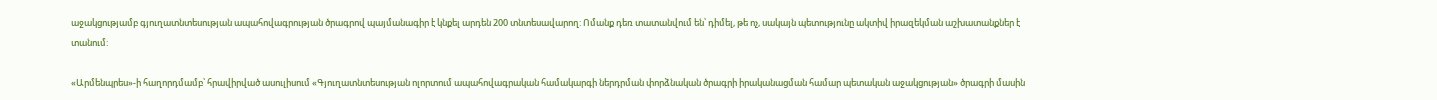աջակցությամբ գյուղատնտեսության ապահովագրության ծրագրով պայմանագիր է կնքել արդեն 200 տնտեսավարող: Ոմանք դեռ տատանվում են՝ դիմել, թե ոչ, սակայն պետությունը ակտիվ իրազեկման աշխատանքներ է տանում:

«Արմենպրես»-ի հաղորդմամբ՝ հրավիրված ասուլիսում «Գյուղատնտեսության ոլորտում ապահովագրական համակարգի ներդրման փորձնական ծրագրի իրականացման համար պետական աջակցության» ծրագրի մասին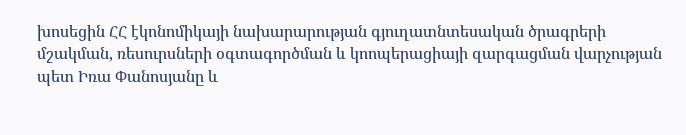խոսեցին ՀՀ էկոնոմիկայի նախարարության գյուղատնտեսական ծրագրերի մշակման, ռեսուրսների օգտագործման և կոոպերացիայի զարգացման վարչության պետ Իռա Փանոսյանը և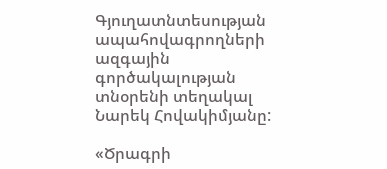Գյուղատնտեսության ապահովագրողների ազգային գործակալության տնօրենի տեղակալ Նարեկ Հովակիմյանը:

«Ծրագրի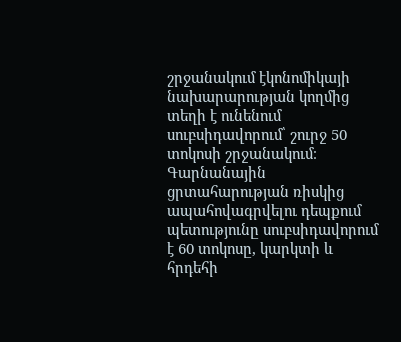շրջանակում էկոնոմիկայի նախարարության կողմից տեղի է ունենում սուբսիդավորում՝ շուրջ 50 տոկոսի շրջանակում։ Գարնանային ցրտահարության ռիսկից ապահովագրվելու դեպքում պետությունը սուբսիդավորում է 60 տոկոսը, կարկտի և հրդեհի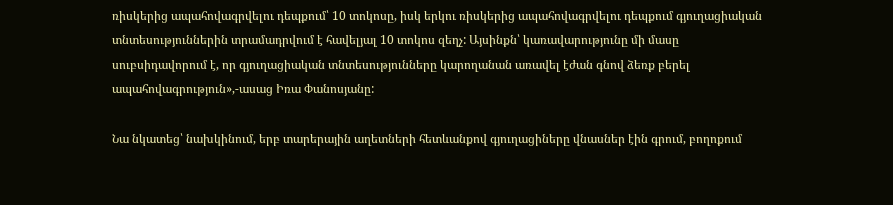ռիսկերից ապահովագրվելու դեպքում՝ 10 տոկոսը, իսկ երկու ռիսկերից ապահովագրվելու դեպքում գյուղացիական տնտեսություններին տրամադրվում է հավելյալ 10 տոկոս զեղչ: Այսինքն՝ կառավարությունը մի մասը սուբսիդավորում է, որ գյուղացիական տնտեսությունները կարողանան առավել էժան գնով ձեռք բերել ապահովագրություն»,-ասաց Իռա Փանոսյանը:

Նա նկատեց՝ նախկինում, երբ տարերային աղետների հետևանքով գյուղացիները վնասներ էին գրում, բողոքում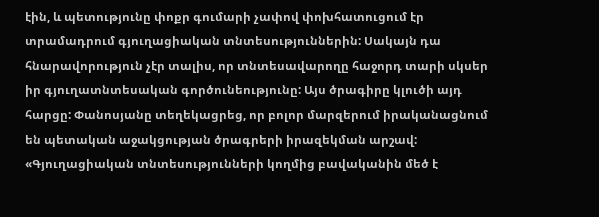էին, և պետությունը փոքր գումարի չափով փոխհատուցում էր տրամադրում գյուղացիական տնտեսություններին: Սակայն դա հնարավորություն չէր տալիս, որ տնտեսավարողը հաջորդ տարի սկսեր իր գյուղատնտեսական գործունեությունը: Այս ծրագիրը կլուծի այդ հարցը: Փանոսյանը տեղեկացրեց, որ բոլոր մարզերում իրականացնում են պետական աջակցության ծրագրերի իրազեկման արշավ: «Գյուղացիական տնտեսությունների կողմից բավականին մեծ է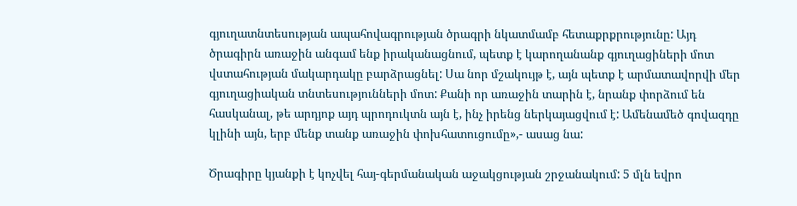գյուղատնտեսության ապահովագրության ծրագրի նկատմամբ հետաքրքրությունը: Այդ ծրագիրն առաջին անգամ ենք իրականացնում, պետք է կարողանանք գյուղացիների մոտ վստահության մակարդակը բարձրացնել: Սա նոր մշակույթ է, այն պետք է արմատավորվի մեր գյուղացիական տնտեսությունների մոտ: Քանի որ առաջին տարին է, նրանք փորձում են հասկանալ, թե արդյոք այդ պրոդուկտն այն է, ինչ իրենց ներկայացվում է: Ամենամեծ գովազդը կլինի այն, երբ մենք տանք առաջին փոխհատուցումը»,- ասաց նա:

Ծրագիրը կյանքի է կոչվել հայ-գերմանական աջակցության շրջանակում: 5 մլն եվրո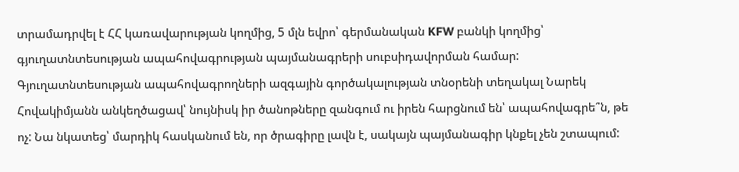տրամադրվել է ՀՀ կառավարության կողմից, 5 մլն եվրո՝ գերմանական KFW բանկի կողմից՝ գյուղատնտեսության ապահովագրության պայմանագրերի սուբսիդավորման համար: Գյուղատնտեսության ապահովագրողների ազգային գործակալության տնօրենի տեղակալ Նարեկ Հովակիմյանն անկեղծացավ՝ նույնիսկ իր ծանոթները զանգում ու իրեն հարցնում են՝ ապահովագրե՞ն, թե ոչ: Նա նկատեց՝ մարդիկ հասկանում են, որ ծրագիրը լավն է, սակայն պայմանագիր կնքել չեն շտապում: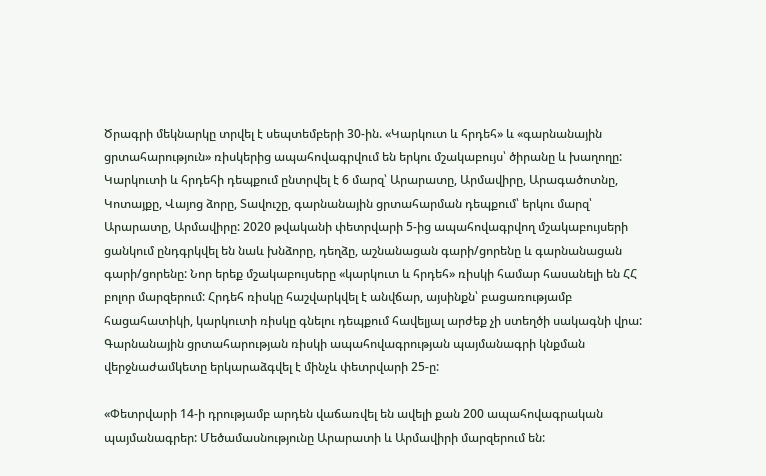Ծրագրի մեկնարկը տրվել է սեպտեմբերի 30-ին. «Կարկուտ և հրդեհ» և «գարնանային ցրտահարություն» ռիսկերից ապահովագրվում են երկու մշակաբույս՝ ծիրանը և խաղողը: Կարկուտի և հրդեհի դեպքում ընտրվել է 6 մարզ՝ Արարատը, Արմավիրը, Արագածոտնը, Կոտայքը, Վայոց ձորը, Տավուշը, գարնանային ցրտահարման դեպքում՝ երկու մարզ՝ Արարատը, Արմավիրը: 2020 թվականի փետրվարի 5-ից ապահովագրվող մշակաբույսերի ցանկում ընդգրկվել են նաև խնձորը, դեղձը, աշնանացան գարի/ցորենը և գարնանացան գարի/ցորենը: Նոր երեք մշակաբույսերը «կարկուտ և հրդեհ» ռիսկի համար հասանելի են ՀՀ բոլոր մարզերում: Հրդեհ ռիսկը հաշվարկվել է անվճար, այսինքն՝ բացառությամբ հացահատիկի, կարկուտի ռիսկը գնելու դեպքում հավելյալ արժեք չի ստեղծի սակագնի վրա: Գարնանային ցրտահարության ռիսկի ապահովագրության պայմանագրի կնքման վերջնաժամկետը երկարաձգվել է մինչև փետրվարի 25-ը:

«Փետրվարի 14-ի դրությամբ արդեն վաճառվել են ավելի քան 200 ապահովագրական պայմանագրեր: Մեծամասնությունը Արարատի և Արմավիրի մարզերում են: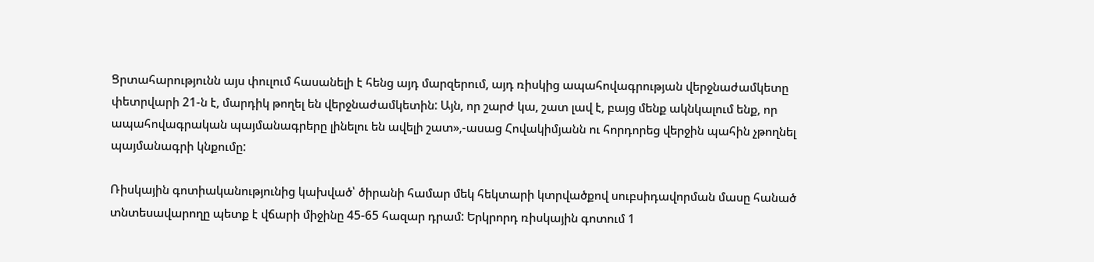Ցրտահարությունն այս փուլում հասանելի է հենց այդ մարզերում, այդ ռիսկից ապահովագրության վերջնաժամկետը փետրվարի 21-ն է, մարդիկ թողել են վերջնաժամկետին: Այն, որ շարժ կա, շատ լավ է, բայց մենք ակնկալում ենք, որ ապահովագրական պայմանագրերը լինելու են ավելի շատ»,-ասաց Հովակիմյանն ու հորդորեց վերջին պահին չթողնել պայմանագրի կնքումը:

Ռիսկային գոտիականությունից կախված՝ ծիրանի համար մեկ հեկտարի կտրվածքով սուբսիդավորման մասը հանած տնտեսավարողը պետք է վճարի միջինը 45-65 հազար դրամ: Երկրորդ ռիսկային գոտում 1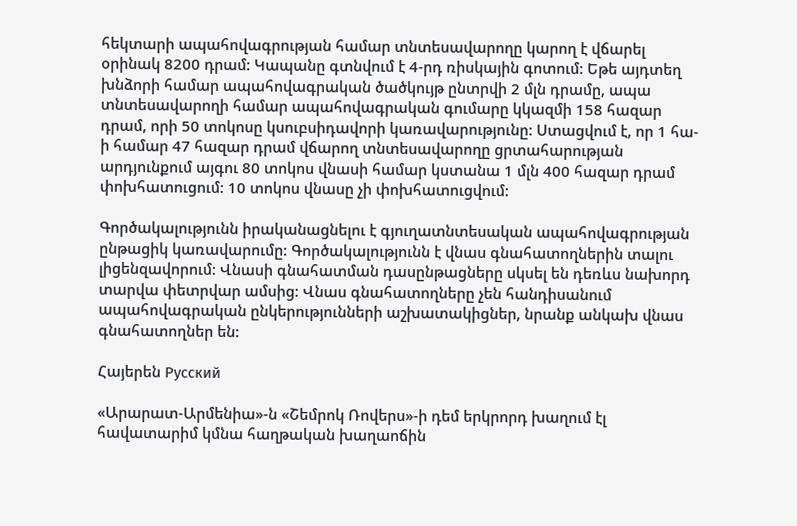հեկտարի ապահովագրության համար տնտեսավարողը կարող է վճարել օրինակ 8200 դրամ: Կապանը գտնվում է 4-րդ ռիսկային գոտում: Եթե այդտեղ խնձորի համար ապահովագրական ծածկույթ ընտրվի 2 մլն դրամը, ապա տնտեսավարողի համար ապահովագրական գումարը կկազմի 158 հազար դրամ, որի 50 տոկոսը կսուբսիդավորի կառավարությունը: Ստացվում է, որ 1 հա-ի համար 47 հազար դրամ վճարող տնտեսավարողը ցրտահարության արդյունքում այգու 80 տոկոս վնասի համար կստանա 1 մլն 400 հազար դրամ փոխհատուցում: 10 տոկոս վնասը չի փոխհատուցվում:

Գործակալությունն իրականացնելու է գյուղատնտեսական ապահովագրության ընթացիկ կառավարումը: Գործակալությունն է վնաս գնահատողներին տալու լիցենզավորում: Վնասի գնահատման դասընթացները սկսել են դեռևս նախորդ տարվա փետրվար ամսից: Վնաս գնահատողները չեն հանդիսանում ապահովագրական ընկերությունների աշխատակիցներ, նրանք անկախ վնաս գնահատողներ են:

Հայերեն Русский

«Արարատ-Արմենիա»-ն «Շեմրոկ Ռովերս»-ի դեմ երկրորդ խաղում էլ հավատարիմ կմնա հաղթական խաղաոճին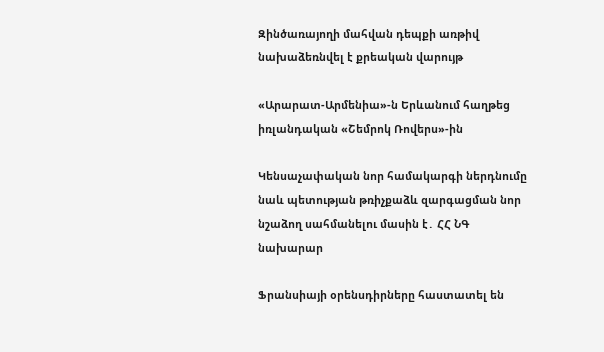Զինծառայողի մահվան դեպքի առթիվ նախաձեռնվել է քրեական վարույթ

«Արարատ-Արմենիա»-ն Երևանում հաղթեց իռլանդական «Շեմրոկ Ռովերս»-ին

Կենսաչափական նոր համակարգի ներդնումը նաև պետության թռիչքաձև զարգացման նոր նշաձող սահմանելու մասին է․ ՀՀ ՆԳ նախարար

Ֆրանսիայի օրենսդիրները հաստատել են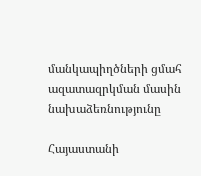մանկապիղծների ցմահ ազատազրկման մասին նախաձեռնությունը

Հայաստանի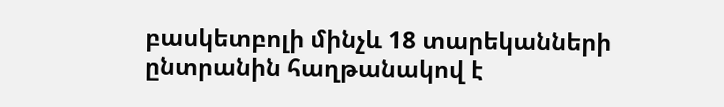բասկետբոլի մինչև 18 տարեկանների ընտրանին հաղթանակով է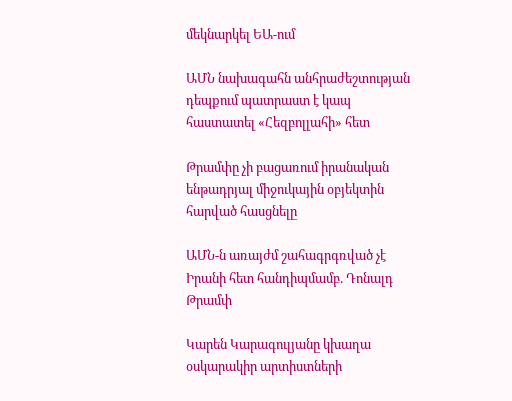մեկնարկել ԵԱ-ում

ԱՄՆ նախագահն անհրաժեշտության դեպքում պատրաստ է կապ հաստատել «Հեզբոլլահի» հետ

Թրամփը չի բացառում իրանական ենթադրյալ միջուկային օբյեկտին հարված հասցնելը

ԱՄՆ-ն առայժմ շահագրգռված չէ Իրանի հետ հանդիպմամբ. Դոնալդ Թրամփ

Կարեն Կարագուլյանը կխաղա օսկարակիր արտիստների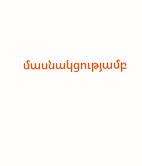մասնակցությամբ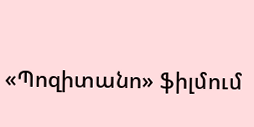«Պոզիտանո» ֆիլմում